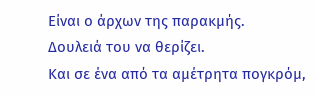Είναι ο άρχων της παρακμής.
Δουλειά του να θερίζει.
Και σε ένα από τα αμέτρητα πογκρόμ,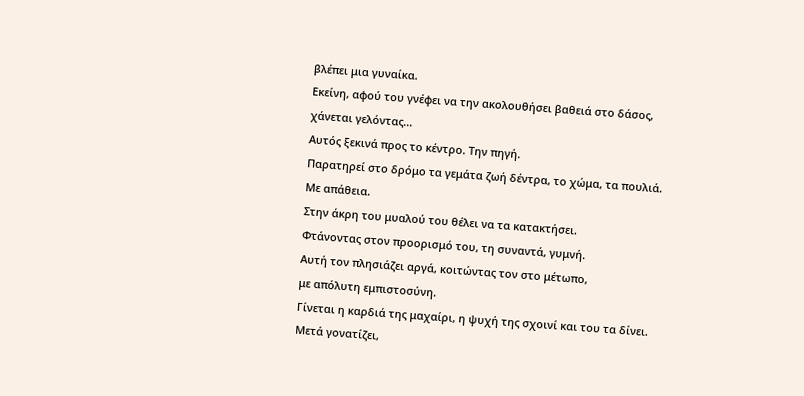βλέπει μια γυναίκα.
Εκείνη, αφού του γνέφει να την ακολουθήσει βαθειά στο δάσος,
χάνεται γελόντας...
Αυτός ξεκινά προς το κέντρο. Την πηγή.
Παρατηρεί στο δρόμο τα γεμάτα ζωή δέντρα, το χώμα, τα πουλιά.
Με απάθεια.
Στην άκρη του μυαλού του θέλει να τα κατακτήσει.
Φτάνοντας στον προορισμό του, τη συναντά, γυμνή.
Αυτή τον πλησιάζει αργά, κοιτώντας τον στο μέτωπο,
με απόλυτη εμπιστοσύνη.
Γίνεται η καρδιά της μαχαίρι, η ψυχή της σχοινί και του τα δίνει.
Μετά γονατίζει,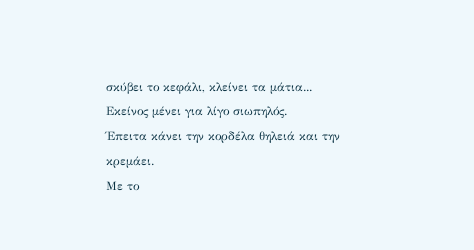σκύβει το κεφάλι, κλείνει τα μάτια...
Εκείνος μένει για λίγο σιωπηλός.
Έπειτα κάνει την κορδέλα θηλειά και την κρεμάει.
Με το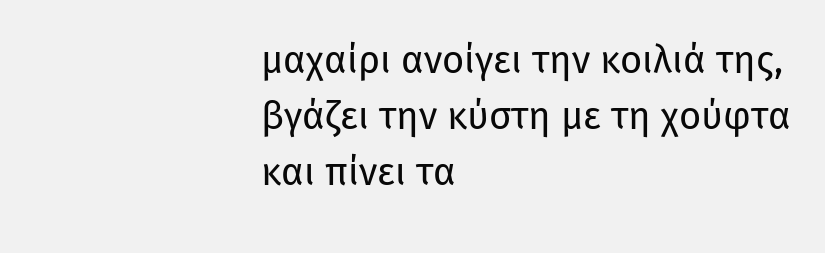μαχαίρι ανοίγει την κοιλιά της,
βγάζει την κύστη με τη χούφτα
και πίνει τα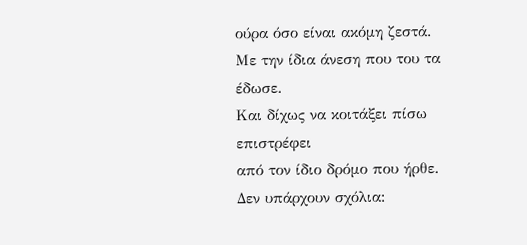ούρα όσο είναι ακόμη ζεστά.
Με την ίδια άνεση που του τα έδωσε.
Και δίχως να κοιτάξει πίσω
επιστρέφει
από τον ίδιο δρόμο που ήρθε.
Δεν υπάρχουν σχόλια: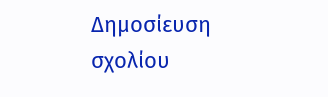Δημοσίευση σχολίου